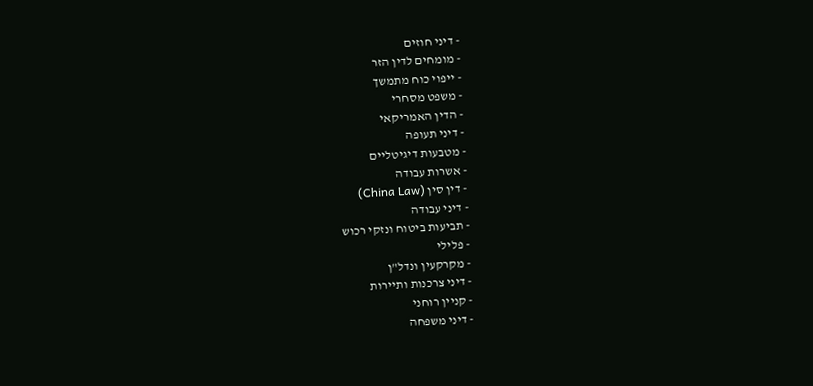- דיני חוזים
- מומחים לדין הזר
- ייפוי כוח מתמשך
- משפט מסחרי
- הדין האמריקאי
- דיני תעופה
- מטבעות דיגיטליים
- אשרות עבודה
- דין סין (China Law)
- דיני עבודה
- תביעות ביטוח ונזקי רכוש
- פלילי
- מקרקעין ונדל"ן
- דיני צרכנות ותיירות
- קניין רוחני
- דיני משפחה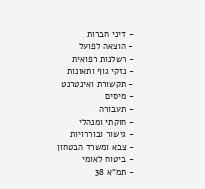- דיני חברות
- הוצאה לפועל
- רשלנות רפואית
- נזקי גוף ותאונות
- תקשורת ואינטרנט
- מיסים
- תעבורה
- חוקתי ומנהלי
- גישור ובוררויות
- צבא ומשרד הבטחון
- ביטוח לאומי
- תמ"א 38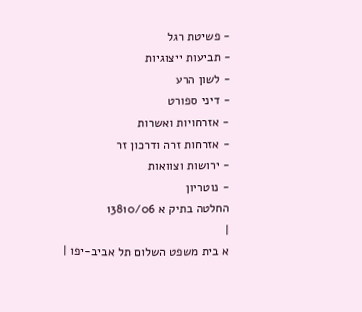- פשיטת רגל
- תביעות ייצוגיות
- לשון הרע
- דיני ספורט
- אזרחויות ואשרות
- אזרחות זרה ודרכון זר
- ירושות וצוואות
- נוטריון
החלטה בתיק א 13810/06
|
א בית משפט השלום תל אביב-יפו |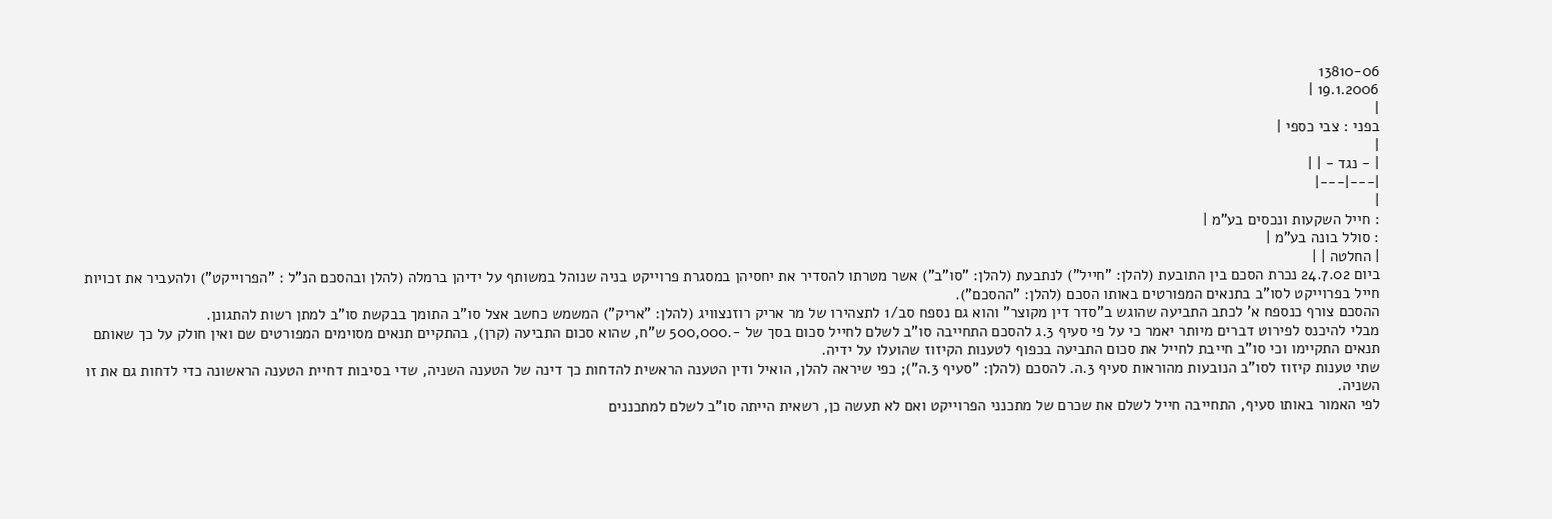13810-06
19.1.2006 |
|
בפני : צבי כספי |
|
| - נגד - | |
|---|---|
|
: חייל השקעות ונכסים בע"מ |
: סולל בונה בע"מ |
| החלטה | |
ביום 24.7.02 נכרת הסכם בין התובעת (להלן: "חייל") לנתבעת (להלן: "סו"ב") אשר מטרתו להסדיר את יחסיהן במסגרת פרוייקט בניה שנוהל במשותף על ידיהן ברמלה (להלן ובהסכם הנ"ל : "הפרוייקט") ולהעביר את זכויות חייל בפרוייקט לסו"ב בתנאים המפורטים באותו הסכם (להלן: "ההסכם").
ההסכם צורף כנספח א' לכתב התביעה שהוגש ב"סדר דין מקוצר" והוא גם נספח סב/1 לתצהירו של מר אריק רוזנצוויג (להלן: "אריק") המשמש כחשב אצל סו"ב התומך בבקשת סו"ב למתן רשות להתגונן.
מבלי להיכנס לפירוט דברים מיותר יאמר כי על פי סעיף 3.ג להסכם התחייבה סו"ב לשלם לחייל סכום בסך של -.500,000 ש"ח, שהוא סכום התביעה (קרן), בהתקיים תנאים מסוימים המפורטים שם ואין חולק על כך שאותם תנאים התקיימו וכי סו"ב חייבת לחייל את סכום התביעה בכפוף לטענות הקיזוז שהועלו על ידיה.
שתי טענות קיזוז לסו"ב הנובעות מהוראות סעיף 3.ה. להסכם (להלן: "סעיף 3.ה"); כפי שיראה להלן, הואיל ודין הטענה הראשית להדחות כך דינה של הטענה השניה, שדי בסיבות דחיית הטענה הראשונה כדי לדחות גם את זו השניה.
לפי האמור באותו סעיף, התחייבה חייל לשלם את שכרם של מתכנני הפרוייקט ואם לא תעשה כן, רשאית הייתה סו"ב לשלם למתכננים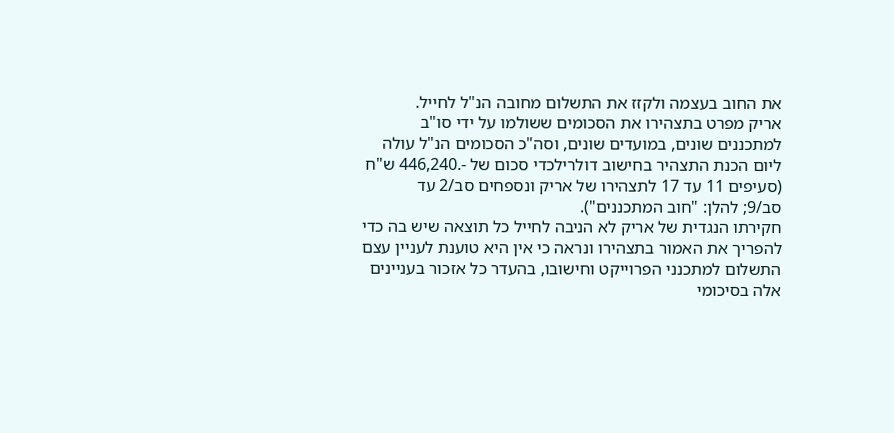את החוב בעצמה ולקזז את התשלום מחובה הנ"ל לחייל.
אריק מפרט בתצהירו את הסכומים ששולמו על ידי סו"ב למתכננים שונים, במועדים שונים, וסה"כ הסכומים הנ"ל עולה ליום הכנת התצהיר בחישוב דולרילכדי סכום של -.446,240 ש"ח (סעיפים 11 עד 17 לתצהירו של אריק ונספחים סב/2 עד
סב/9; להלן: "חוב המתכננים").
חקירתו הנגדית של אריק לא הניבה לחייל כל תוצאה שיש בה כדי להפריך את האמור בתצהירו ונראה כי אין היא טוענת לעניין עצם התשלום למתכנני הפרוייקט וחישובו, בהעדר כל אזכור בעניינים אלה בסיכומי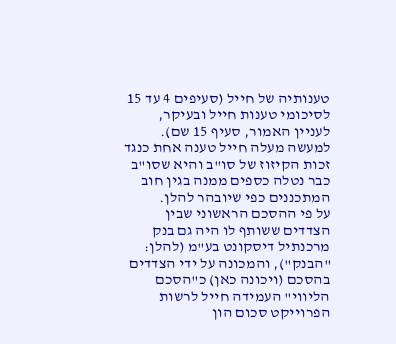טענותיה של חייל (סעיפים 4 עד 15 לסיכומי טענות חייל ובעיקר, לעניין האמור, סעיף 15 שם).
למעשה מעלה חייל טענה אחת כנגד זכות הקיזוז של סו"ב והיא שסו"ב כבר נטלה כספים ממנה בגין חוב המתכננים כפי שיובהר להלן.
על פי ההסכם הראשוני שבין הצדדים ששותף לו היה גם בנק מרכנתיל דיסקונט בע"מ (להלן: "הבנק"), והמכונה על ידי הצדדים בהסכם (ויכונה כאן) כ"הסכם הליווי" העמידה חייל לרשות הפרוייקט סכום הון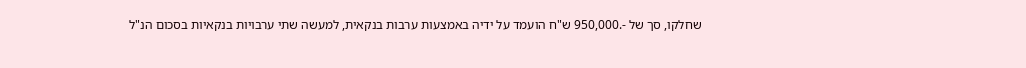שחלקו, סך של -.950,000 ש"ח הועמד על ידיה באמצעות ערבות בנקאית, למעשה שתי ערבויות בנקאיות בסכום הנ"ל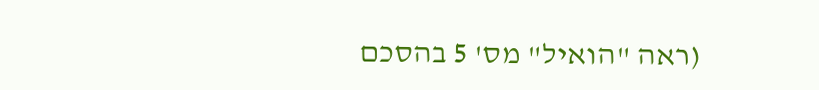(ראה "הואיל" מס' 5 בהסכם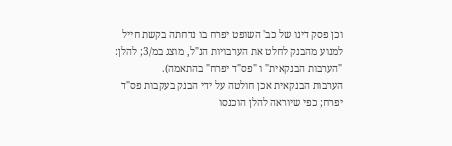וכן פסק דינו של כב' השופט יפרח בו נדחתה בקשת חייל למנוע מהבנק לחלט את הערבויות הנ"ל, מוצג במ/3; להלן: "הערבות הבנקאית" ו "פס"ד יפרח" בהתאמה).
הערבות הבנקאית אכן חולטה על ידי הבנק בעקבות פס"ד יפרח; כפי שיוראה להלן הוכנסו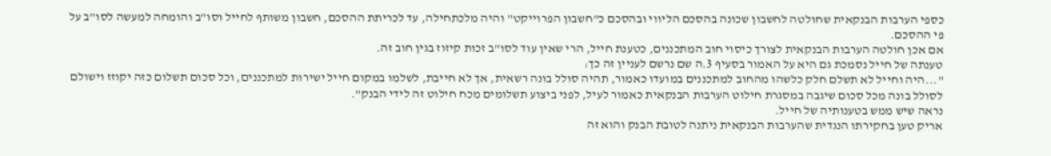כספי הערבות הבנקאית שחולטה לחשבון שכונה בהסכם הליווי ובהסכם כ"חשבון הפרוייקט" והיה מלכתחילה, עד לכריתת ההסכם, חשבון משותף לחייל וסו"ב והומחה למעשה לסו"ב על פי ההסכם.
אם אכן חולטה הערבות הבנקאית לצורך כיסוי חוב המתכננים, כטענת חייל, הרי שאין עוד לסו"ב זכות קיזוז בגין חוב זה.
טענתה של חייל נסמכת גם היא על האמור בסעיף 3.ה שם נרשם לעניין זה כך:
"...היה וחייל לא תשלם חלק כלשהו מהחוב למתכננים במועדו כאמור, תהיה סולל בונה רשאית, אך לא חייבת, לשלמו במקום חייל ישירות למתכננים, וכל סכום תשלום כזה יקוזז וישולם לסולל בונה מכל סכום שיגבה במסגרת חילוט הערבות הבנקאית כאמור לעיל, לפני ביצוע תשלומים מכח חילוט זה לידי הבנק".
נראה שיש ממש בטענותיה של חייל.
אריק טען בחקירתו הנגדית שהערבות הבנקאית ניתנה לטובת הבנק והוא זה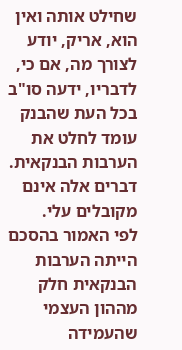שחילט אותה ואין הוא, אריק, יודע לצורך מה, אם כי, לדבריו, ידעה סו"ב בכל העת שהבנק עומד לחלט את הערבות הבנקאית.
דברים אלה אינם מקובלים עלי.
לפי האמור בהסכם הייתה הערבות הבנקאית חלק מההון העצמי שהעמידה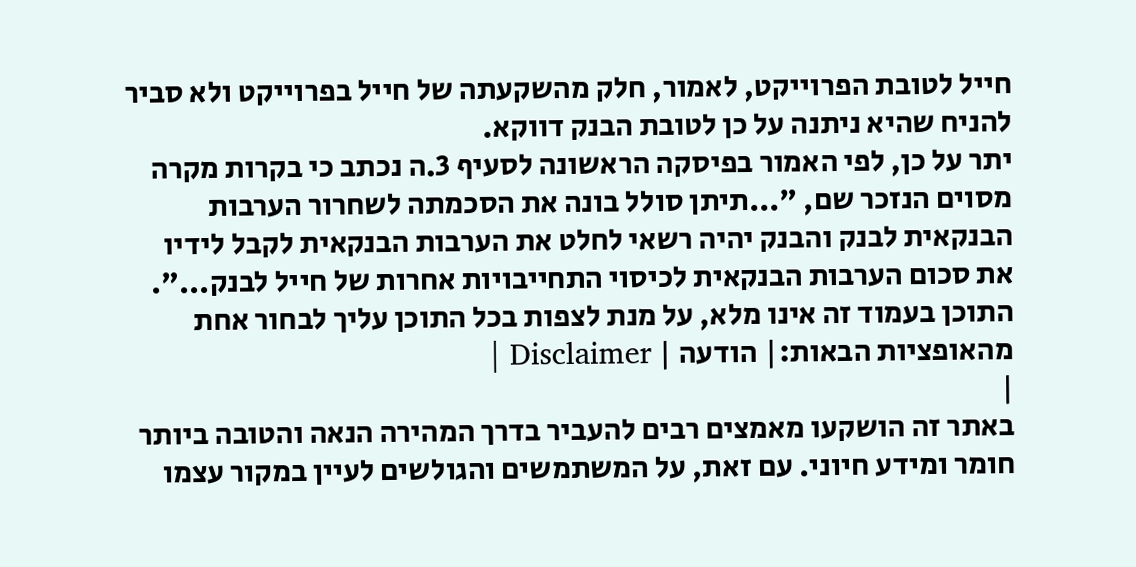חייל לטובת הפרוייקט, לאמור, חלק מהשקעתה של חייל בפרוייקט ולא סביר להניח שהיא ניתנה על כן לטובת הבנק דווקא.
יתר על כן, לפי האמור בפיסקה הראשונה לסעיף 3.ה נכתב כי בקרות מקרה מסוים הנזכר שם, "...תיתן סולל בונה את הסכמתה לשחרור הערבות הבנקאית לבנק והבנק יהיה רשאי לחלט את הערבות הבנקאית לקבל לידיו את סכום הערבות הבנקאית לכיסוי התחייבויות אחרות של חייל לבנק...".
התוכן בעמוד זה אינו מלא, על מנת לצפות בכל התוכן עליך לבחור אחת מהאופציות הבאות:| הודעה | Disclaimer |
|
באתר זה הושקעו מאמצים רבים להעביר בדרך המהירה הנאה והטובה ביותר חומר ומידע חיוני. עם זאת, על המשתמשים והגולשים לעיין במקור עצמו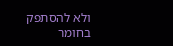ולא להסתפק בחומר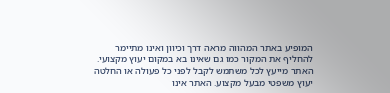המופיע באתר המהווה מראה דרך וכיוון ואינו מתיימר להחליף את המקור כמו גם שאינו בא במקום יעוץ מקצועי. האתר מייעץ לכל משתמש לקבל לפני כל פעולה או החלטה יעוץ משפטי מבעל מקצוע. האתר אינו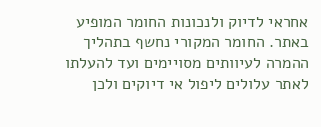אחראי לדיוק ולנכונות החומר המופיע באתר. החומר המקורי נחשף בתהליך ההמרה לעיוותים מסויימים ועד להעלתו לאתר עלולים ליפול אי דיוקים ולכן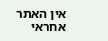אין האתר אחראי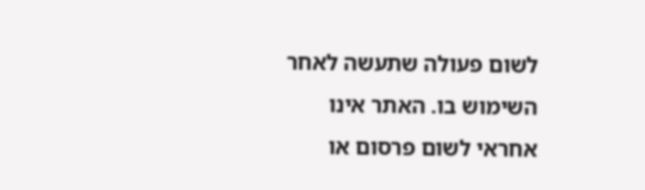לשום פעולה שתעשה לאחר השימוש בו. האתר אינו אחראי לשום פרסום או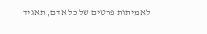לאמיתות פרטים של כל אדם, תאגיד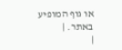או גוף המופיע באתר. |
|